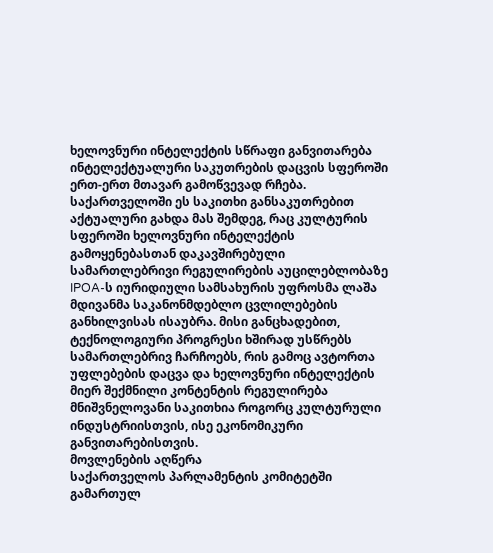ხელოვნური ინტელექტის სწრაფი განვითარება ინტელექტუალური საკუთრების დაცვის სფეროში ერთ-ერთ მთავარ გამოწვევად რჩება. საქართველოში ეს საკითხი განსაკუთრებით აქტუალური გახდა მას შემდეგ, რაც კულტურის სფეროში ხელოვნური ინტელექტის გამოყენებასთან დაკავშირებული სამართლებრივი რეგულირების აუცილებლობაზე IPOA-ს იურიდიული სამსახურის უფროსმა ლაშა მდივანმა საკანონმდებლო ცვლილებების განხილვისას ისაუბრა. მისი განცხადებით, ტექნოლოგიური პროგრესი ხშირად უსწრებს სამართლებრივ ჩარჩოებს, რის გამოც ავტორთა უფლებების დაცვა და ხელოვნური ინტელექტის მიერ შექმნილი კონტენტის რეგულირება მნიშვნელოვანი საკითხია როგორც კულტურული ინდუსტრიისთვის, ისე ეკონომიკური განვითარებისთვის.
მოვლენების აღწერა
საქართველოს პარლამენტის კომიტეტში გამართულ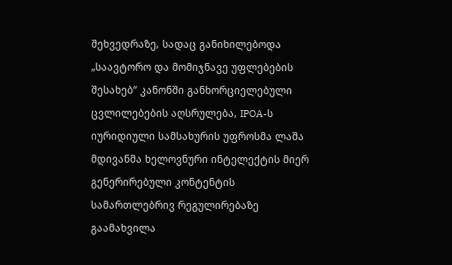შეხვედრაზე, სადაც განიხილებოდა „საავტორო და მომიჯნავე უფლებების შესახებ“ კანონში განხორციელებული ცვლილებების აღსრულება, IPOA-ს იურიდიული სამსახურის უფროსმა ლაშა მდივანმა ხელოვნური ინტელექტის მიერ გენერირებული კონტენტის სამართლებრივ რეგულირებაზე გაამახვილა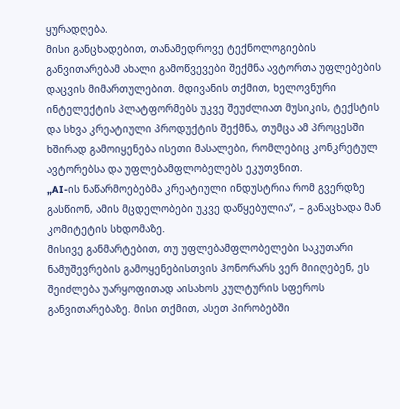ყურადღება.
მისი განცხადებით, თანამედროვე ტექნოლოგიების განვითარებამ ახალი გამოწვევები შექმნა ავტორთა უფლებების დაცვის მიმართულებით. მდივანის თქმით, ხელოვნური ინტელექტის პლატფორმებს უკვე შეუძლიათ მუსიკის, ტექსტის და სხვა კრეატიული პროდუქტის შექმნა, თუმცა ამ პროცესში ხშირად გამოიყენება ისეთი მასალები, რომლებიც კონკრეტულ ავტორებსა და უფლებამფლობელებს ეკუთვნით.
„AI-ის ნაწარმოებებმა კრეატიული ინდუსტრია რომ გვერდზე გასწიონ, ამის მცდელობები უკვე დაწყებულია“, – განაცხადა მან კომიტეტის სხდომაზე.
მისივე განმარტებით, თუ უფლებამფლობელები საკუთარი ნამუშევრების გამოყენებისთვის ჰონორარს ვერ მიიღებენ, ეს შეიძლება უარყოფითად აისახოს კულტურის სფეროს განვითარებაზე. მისი თქმით, ასეთ პირობებში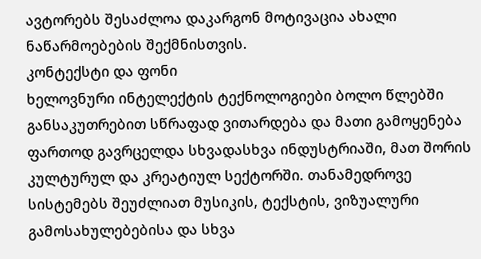ავტორებს შესაძლოა დაკარგონ მოტივაცია ახალი ნაწარმოებების შექმნისთვის.
კონტექსტი და ფონი
ხელოვნური ინტელექტის ტექნოლოგიები ბოლო წლებში განსაკუთრებით სწრაფად ვითარდება და მათი გამოყენება ფართოდ გავრცელდა სხვადასხვა ინდუსტრიაში, მათ შორის კულტურულ და კრეატიულ სექტორში. თანამედროვე სისტემებს შეუძლიათ მუსიკის, ტექსტის, ვიზუალური გამოსახულებებისა და სხვა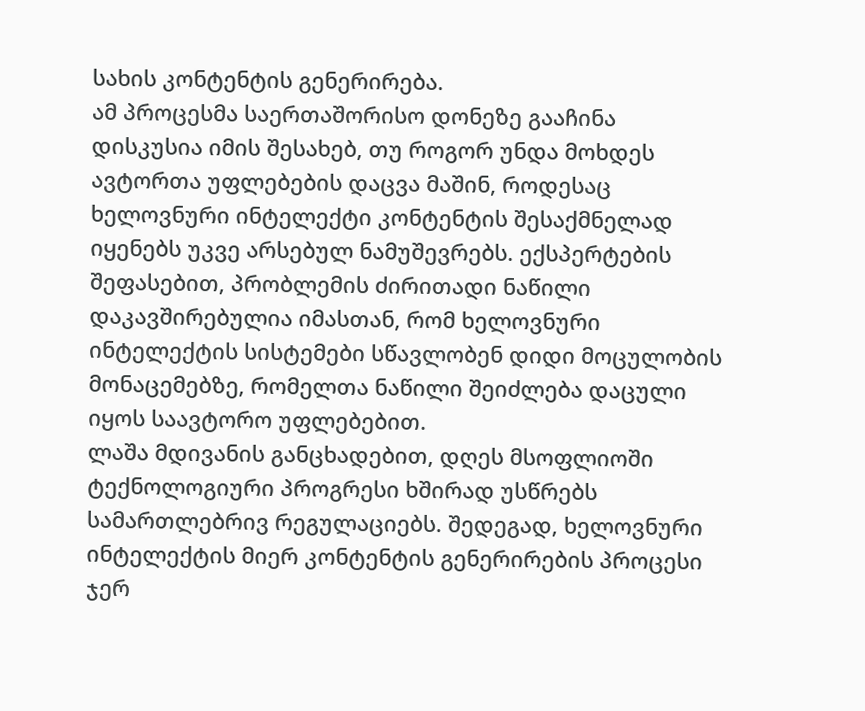სახის კონტენტის გენერირება.
ამ პროცესმა საერთაშორისო დონეზე გააჩინა დისკუსია იმის შესახებ, თუ როგორ უნდა მოხდეს ავტორთა უფლებების დაცვა მაშინ, როდესაც ხელოვნური ინტელექტი კონტენტის შესაქმნელად იყენებს უკვე არსებულ ნამუშევრებს. ექსპერტების შეფასებით, პრობლემის ძირითადი ნაწილი დაკავშირებულია იმასთან, რომ ხელოვნური ინტელექტის სისტემები სწავლობენ დიდი მოცულობის მონაცემებზე, რომელთა ნაწილი შეიძლება დაცული იყოს საავტორო უფლებებით.
ლაშა მდივანის განცხადებით, დღეს მსოფლიოში ტექნოლოგიური პროგრესი ხშირად უსწრებს სამართლებრივ რეგულაციებს. შედეგად, ხელოვნური ინტელექტის მიერ კონტენტის გენერირების პროცესი ჯერ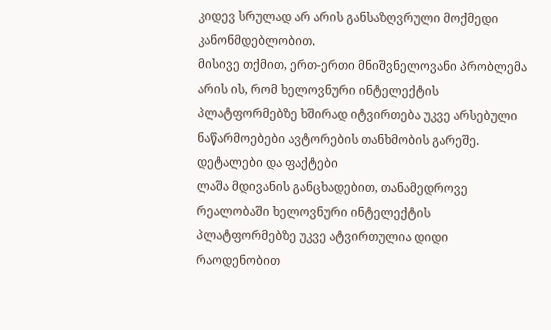კიდევ სრულად არ არის განსაზღვრული მოქმედი კანონმდებლობით.
მისივე თქმით, ერთ-ერთი მნიშვნელოვანი პრობლემა არის ის, რომ ხელოვნური ინტელექტის პლატფორმებზე ხშირად იტვირთება უკვე არსებული ნაწარმოებები ავტორების თანხმობის გარეშე.
დეტალები და ფაქტები
ლაშა მდივანის განცხადებით, თანამედროვე რეალობაში ხელოვნური ინტელექტის პლატფორმებზე უკვე ატვირთულია დიდი რაოდენობით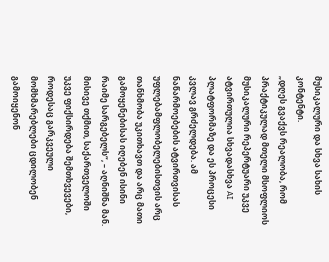მუსიკალური და სხვა სახის კონტენტი.
„დღეს გვაქვს რეალობა, რომ პრაქტიკულად მთელი მსოფლიოს მუსიკალური რეპერტუარი უკვე ატვირთულია სხვადასხვა AI პლატფორმაზე და ეს პროცესი კვლავ გრძელდება. ამ ნაწარმოებების ატვირთვისას უფლებამფლობელებისთვის არც თანხმობა უკითხავთ და არც მათი გამოყენებისას იღებენ ისინი რაიმე სარგებელს“, – აღნიშნა მან.
მისივე თქმით, საქართველოში უკვე ფიქსირდება შემთხვევები, როდესაც გარკვეული მომხმარებლები ცდილობენ გამოიყენონ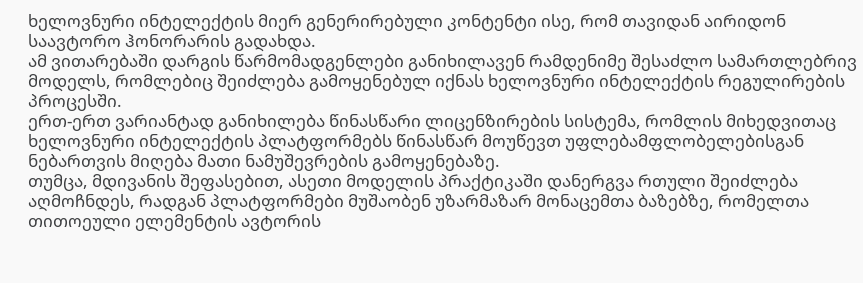ხელოვნური ინტელექტის მიერ გენერირებული კონტენტი ისე, რომ თავიდან აირიდონ საავტორო ჰონორარის გადახდა.
ამ ვითარებაში დარგის წარმომადგენლები განიხილავენ რამდენიმე შესაძლო სამართლებრივ მოდელს, რომლებიც შეიძლება გამოყენებულ იქნას ხელოვნური ინტელექტის რეგულირების პროცესში.
ერთ-ერთ ვარიანტად განიხილება წინასწარი ლიცენზირების სისტემა, რომლის მიხედვითაც ხელოვნური ინტელექტის პლატფორმებს წინასწარ მოუწევთ უფლებამფლობელებისგან ნებართვის მიღება მათი ნამუშევრების გამოყენებაზე.
თუმცა, მდივანის შეფასებით, ასეთი მოდელის პრაქტიკაში დანერგვა რთული შეიძლება აღმოჩნდეს, რადგან პლატფორმები მუშაობენ უზარმაზარ მონაცემთა ბაზებზე, რომელთა თითოეული ელემენტის ავტორის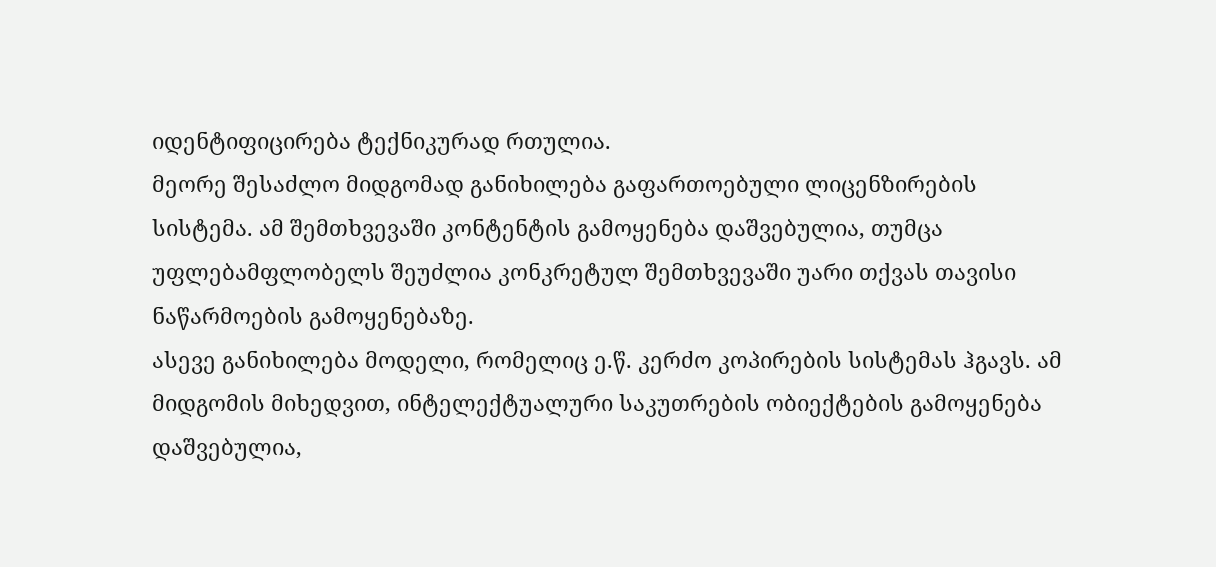იდენტიფიცირება ტექნიკურად რთულია.
მეორე შესაძლო მიდგომად განიხილება გაფართოებული ლიცენზირების სისტემა. ამ შემთხვევაში კონტენტის გამოყენება დაშვებულია, თუმცა უფლებამფლობელს შეუძლია კონკრეტულ შემთხვევაში უარი თქვას თავისი ნაწარმოების გამოყენებაზე.
ასევე განიხილება მოდელი, რომელიც ე.წ. კერძო კოპირების სისტემას ჰგავს. ამ მიდგომის მიხედვით, ინტელექტუალური საკუთრების ობიექტების გამოყენება დაშვებულია,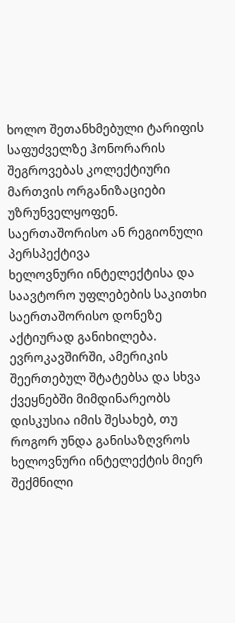ხოლო შეთანხმებული ტარიფის საფუძველზე ჰონორარის შეგროვებას კოლექტიური მართვის ორგანიზაციები უზრუნველყოფენ.
საერთაშორისო ან რეგიონული პერსპექტივა
ხელოვნური ინტელექტისა და საავტორო უფლებების საკითხი საერთაშორისო დონეზე აქტიურად განიხილება. ევროკავშირში, ამერიკის შეერთებულ შტატებსა და სხვა ქვეყნებში მიმდინარეობს დისკუსია იმის შესახებ, თუ როგორ უნდა განისაზღვროს ხელოვნური ინტელექტის მიერ შექმნილი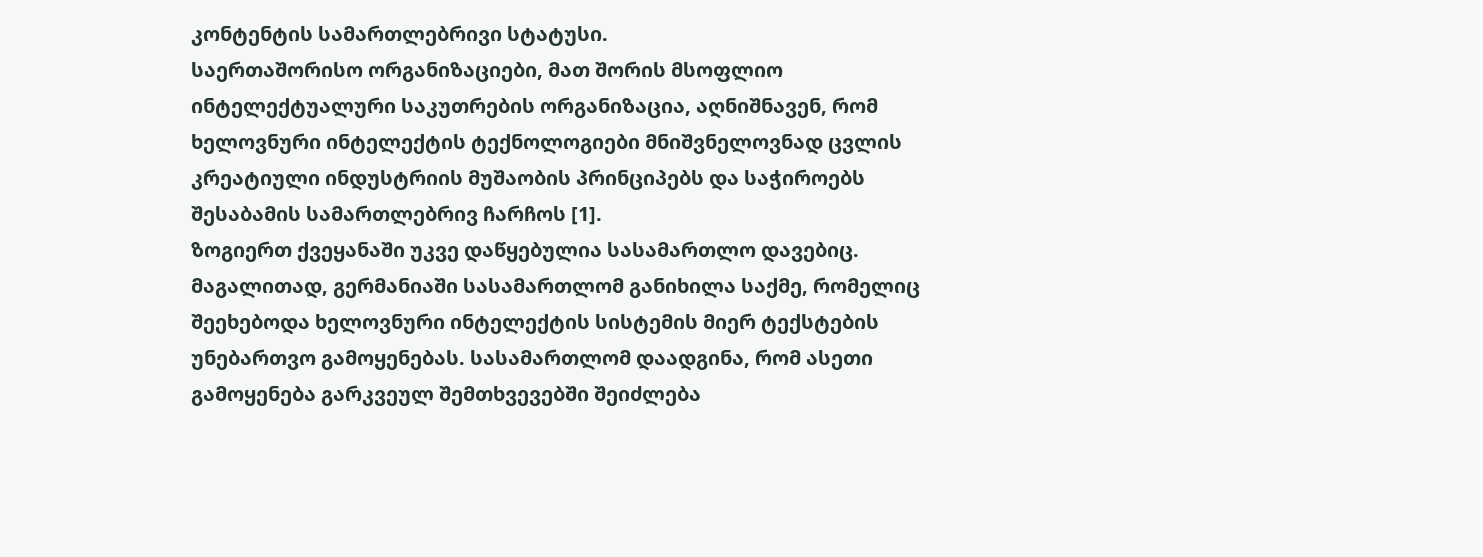კონტენტის სამართლებრივი სტატუსი.
საერთაშორისო ორგანიზაციები, მათ შორის მსოფლიო ინტელექტუალური საკუთრების ორგანიზაცია, აღნიშნავენ, რომ ხელოვნური ინტელექტის ტექნოლოგიები მნიშვნელოვნად ცვლის კრეატიული ინდუსტრიის მუშაობის პრინციპებს და საჭიროებს შესაბამის სამართლებრივ ჩარჩოს [1].
ზოგიერთ ქვეყანაში უკვე დაწყებულია სასამართლო დავებიც. მაგალითად, გერმანიაში სასამართლომ განიხილა საქმე, რომელიც შეეხებოდა ხელოვნური ინტელექტის სისტემის მიერ ტექსტების უნებართვო გამოყენებას. სასამართლომ დაადგინა, რომ ასეთი გამოყენება გარკვეულ შემთხვევებში შეიძლება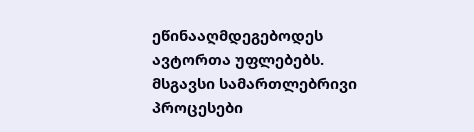ეწინააღმდეგებოდეს ავტორთა უფლებებს.
მსგავსი სამართლებრივი პროცესები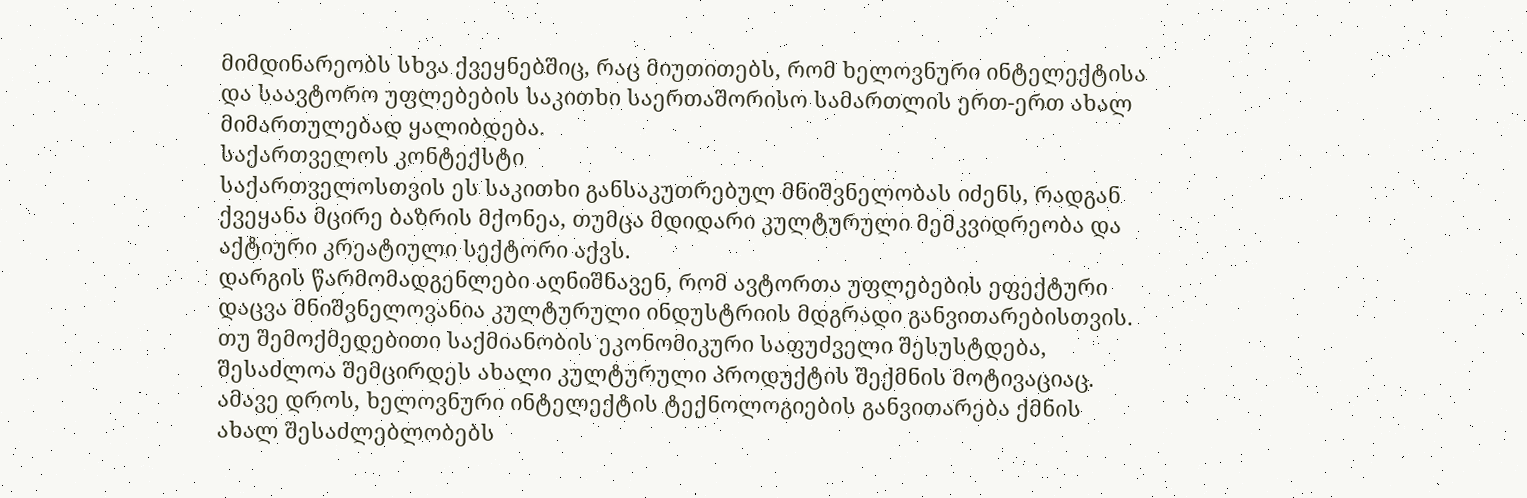მიმდინარეობს სხვა ქვეყნებშიც, რაც მიუთითებს, რომ ხელოვნური ინტელექტისა და საავტორო უფლებების საკითხი საერთაშორისო სამართლის ერთ-ერთ ახალ მიმართულებად ყალიბდება.
საქართველოს კონტექსტი
საქართველოსთვის ეს საკითხი განსაკუთრებულ მნიშვნელობას იძენს, რადგან ქვეყანა მცირე ბაზრის მქონეა, თუმცა მდიდარი კულტურული მემკვიდრეობა და აქტიური კრეატიული სექტორი აქვს.
დარგის წარმომადგენლები აღნიშნავენ, რომ ავტორთა უფლებების ეფექტური დაცვა მნიშვნელოვანია კულტურული ინდუსტრიის მდგრადი განვითარებისთვის. თუ შემოქმედებითი საქმიანობის ეკონომიკური საფუძველი შესუსტდება, შესაძლოა შემცირდეს ახალი კულტურული პროდუქტის შექმნის მოტივაციაც.
ამავე დროს, ხელოვნური ინტელექტის ტექნოლოგიების განვითარება ქმნის ახალ შესაძლებლობებს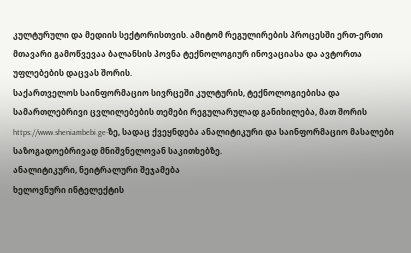კულტურული და მედიის სექტორისთვის. ამიტომ რეგულირების პროცესში ერთ-ერთი მთავარი გამოწვევაა ბალანსის პოვნა ტექნოლოგიურ ინოვაციასა და ავტორთა უფლებების დაცვას შორის.
საქართველოს საინფორმაციო სივრცეში კულტურის, ტექნოლოგიებისა და სამართლებრივი ცვლილებების თემები რეგულარულად განიხილება, მათ შორის https://www.sheniambebi.ge-ზე, სადაც ქვეყნდება ანალიტიკური და საინფორმაციო მასალები საზოგადოებრივად მნიშვნელოვან საკითხებზე.
ანალიტიკური, ნეიტრალური შეჯამება
ხელოვნური ინტელექტის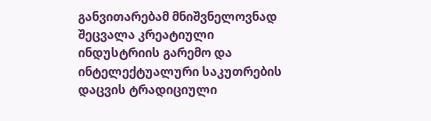განვითარებამ მნიშვნელოვნად შეცვალა კრეატიული ინდუსტრიის გარემო და ინტელექტუალური საკუთრების დაცვის ტრადიციული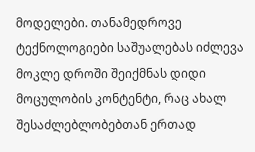მოდელები. თანამედროვე ტექნოლოგიები საშუალებას იძლევა მოკლე დროში შეიქმნას დიდი მოცულობის კონტენტი, რაც ახალ შესაძლებლობებთან ერთად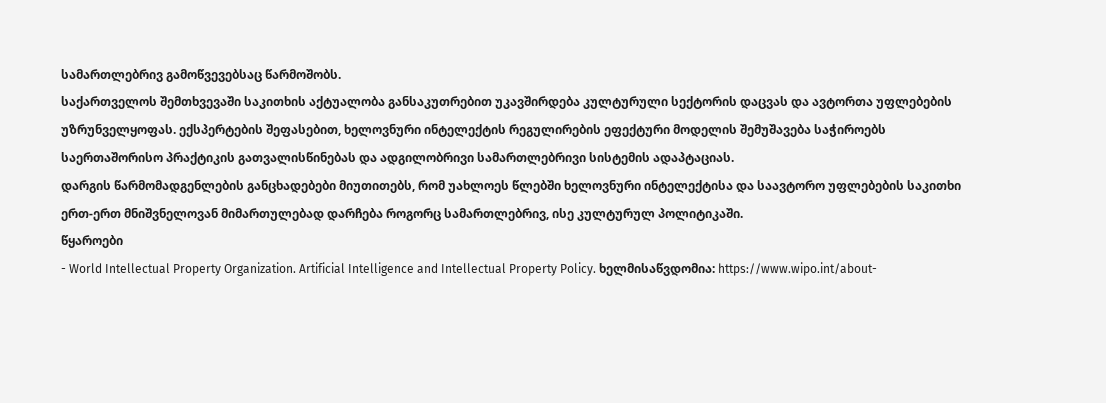სამართლებრივ გამოწვევებსაც წარმოშობს.
საქართველოს შემთხვევაში საკითხის აქტუალობა განსაკუთრებით უკავშირდება კულტურული სექტორის დაცვას და ავტორთა უფლებების უზრუნველყოფას. ექსპერტების შეფასებით, ხელოვნური ინტელექტის რეგულირების ეფექტური მოდელის შემუშავება საჭიროებს საერთაშორისო პრაქტიკის გათვალისწინებას და ადგილობრივი სამართლებრივი სისტემის ადაპტაციას.
დარგის წარმომადგენლების განცხადებები მიუთითებს, რომ უახლოეს წლებში ხელოვნური ინტელექტისა და საავტორო უფლებების საკითხი ერთ-ერთ მნიშვნელოვან მიმართულებად დარჩება როგორც სამართლებრივ, ისე კულტურულ პოლიტიკაში.
წყაროები
- World Intellectual Property Organization. Artificial Intelligence and Intellectual Property Policy. ხელმისაწვდომია: https://www.wipo.int/about-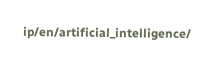ip/en/artificial_intelligence/